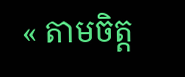« តាមចិត្ត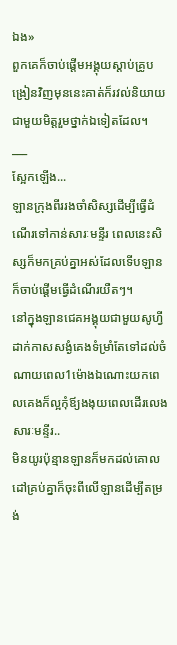ឯង»
ពួកគេក៏ចាប់ផ្តើមអង្គុយស្ដាប់គ្រូបង្រៀនវិញមុននេះគាត់ក៏រវល់និយាយជាមួយមិត្តរួមថ្នាក់ឯទៀតដែល។
___
ស្អែកឡើង...
ឡានក្រុងពីររងចាំសិស្សដើម្បីធ្វើដំណើរទៅកាន់សារៈមន្ទីរ ពេលនេះសិស្សក៏មកគ្រប់គ្នាអស់ដែលទើបឡានក៏ចាប់ផ្ដើមធ្វើដំណើរយឺតៗ។
នៅក្នុងឡានជេគអង្គុយជាមួយសូហ្វីដាក់កាសសង្ងំគេងទំម្រាំតែទៅដល់ចំណាយពេល1ម៉ោងឯណោះយកពេលគេងក៏ល្អកុំឪ្យងងុយពេលដើរលេង
សារៈមន្ទីរ..
មិនយូរប៉ុន្មានឡានក៏មកដល់គោលដៅគ្រប់គ្នាក៏ចុះពីលើឡានដើម្បីតម្រង់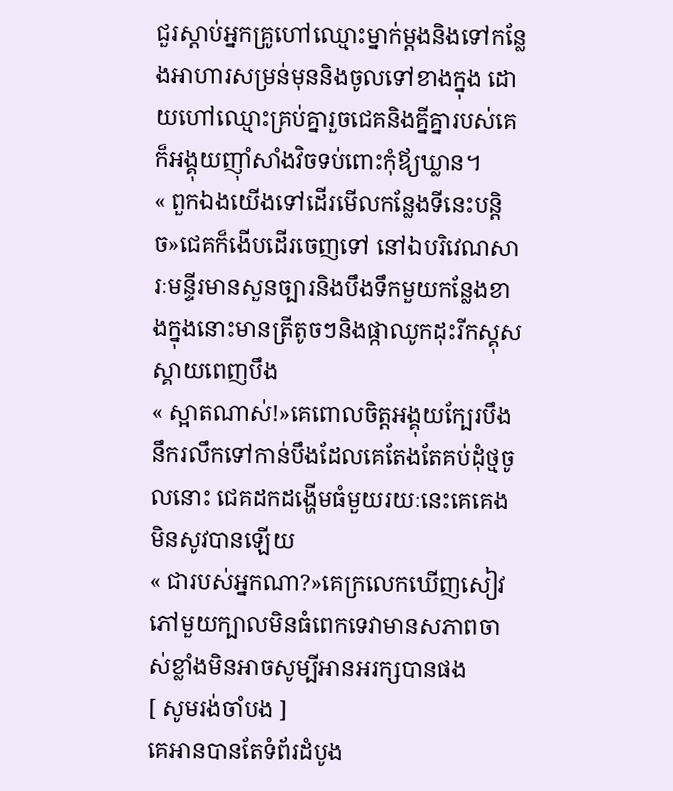ជួរស្ដាប់អ្នកគ្រូហៅឈ្មោះម្នាក់ម្ដងនិងទៅកន្លែងអាហារសម្រន់មុននិងចូលទៅខាងក្នុង ដោយហៅឈ្មោះគ្រប់គ្នារួចជេគនិងគ្នីគ្នារបស់គេក៏អង្គុយញ៉ាំសាំងវិចទប់ពោះកុំឪ្យឃ្លាន។
« ពួកឯងយើងទៅដើរមើលកន្លែងទីនេះបន្ដិច»ជេគក៏ងើបដើរចេញទៅ នៅឯបរិវេណសារៈមន្ទីរមានសួនច្បារនិងបឹងទឹកមួយកន្លែងខាងក្នុងនោះមានត្រីតូចៗនិងផ្កាឈូកដុះរីកស្គុសស្គាយពេញបឹង
« ស្អាតណាស់!»គេពោលចិត្តអង្គុយក្បែរបឹងនឹករលឹកទៅកាន់បឹងដែលគេតែងតែគប់ដុំថ្មចូលនោះ ជេគដកដង្ហើមធំមួយរយៈនេះគេគេងមិនសូវបានឡើយ
« ជារបស់អ្នកណា?»គេក្រលេកឃើញសៀវភៅមួយក្បាលមិនធំពេកទេវាមានសភាពចាស់ខ្លាំងមិនអាចសូម្បីអានអរក្សបានផង
[ សូមរង់ចាំបង ]
គេអានបានតែទំព័រដំបូង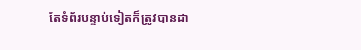តែទំព័របន្ទាប់ទៀតក៏ត្រូវបានដា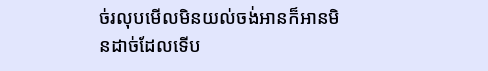ច់រលុបមើលមិនយល់ចង់អានក៏អានមិនដាច់ដែលទើប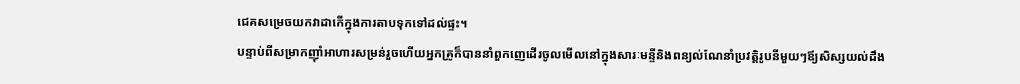ជេគសម្រេចយកវាដាកើក្នុងការតាបទុកទៅដល់ផ្ទះ។
បន្ទាប់ពីសម្រាកញ៉ាំអាហារសម្រន់រួចហើយអ្នកគ្រូក៏បាននាំពួកញេដើរចូលមើលនៅក្នុងសារៈមន្ទីនិងពន្យល់ណែនាំប្រវត្តិរូបនីមួយៗឪ្យសិស្សយល់ដឹង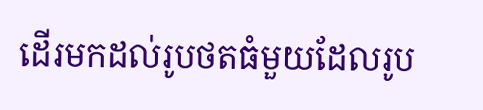ដើរមកដល់រូបថតធំមួយដែលរូប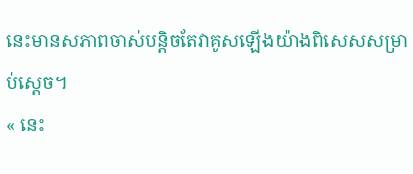នេះមានសភាពចាស់បន្ដិចតែវាគូសឡើងយ៉ាងពិសេសសម្រាប់ស្ដេច។
« នេះ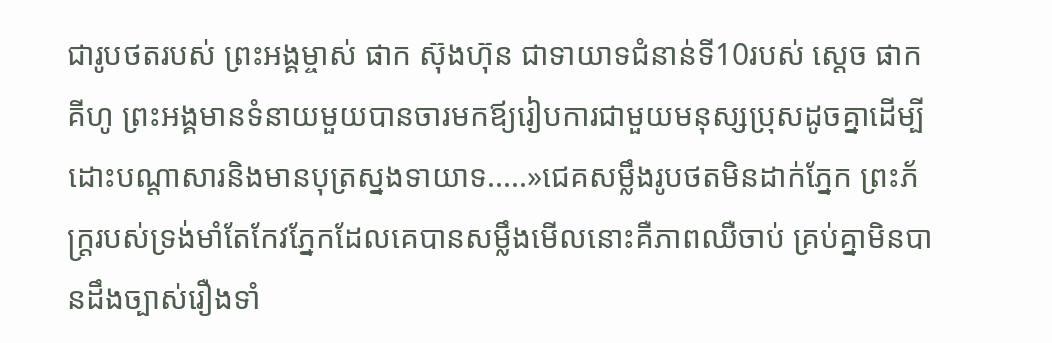ជារូបថតរបស់ ព្រះអង្គម្ចាស់ ផាក ស៊ុងហ៊ុន ជាទាយាទជំនាន់ទី10របស់ ស្ដេច ផាក គីហូ ព្រះអង្គមានទំនាយមួយបានចារមកឪ្យរៀបការជាមួយមនុស្សប្រុសដូចគ្នាដើម្បីដោះបណ្ដាសារនិងមានបុត្រស្នងទាយាទ.....»ជេគសម្លឹងរូបថតមិនដាក់ភ្នែក ព្រះភ័ក្ត្ររបស់ទ្រង់មាំតែកែវភ្នែកដែលគេបានសម្លឹងមើលនោះគឺភាពឈឺចាប់ គ្រប់គ្នាមិនបានដឹងច្បាស់រឿងទាំ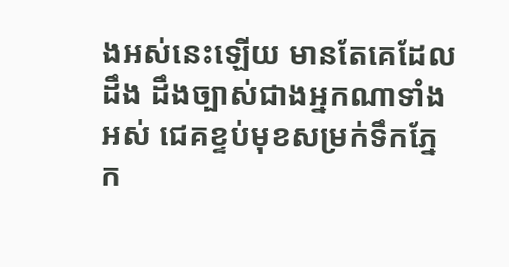ងអស់នេះឡើយ មានតែគេដែលដឹង ដឹងច្បាស់ជាងអ្នកណាទាំងអស់ ជេគខ្ទប់មុខសម្រក់ទឹកភ្នែក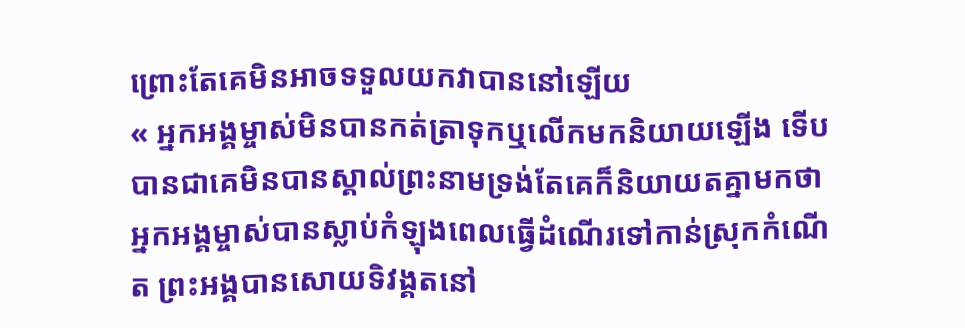ព្រោះតែគេមិនអាចទទួលយកវាបាននៅឡើយ
« អ្នកអង្គម្ចាស់មិនបានកត់ត្រាទុកឬលើកមកនិយាយឡើង ទើបបានជាគេមិនបានស្គាល់ព្រះនាមទ្រង់តែគេក៏និយាយតគ្នាមកថាអ្នកអង្គម្ចាស់បានស្លាប់កំឡុងពេលធ្វើដំណើរទៅកាន់ស្រុកកំណើត ព្រះអង្គបានសោយទិវង្គតនៅ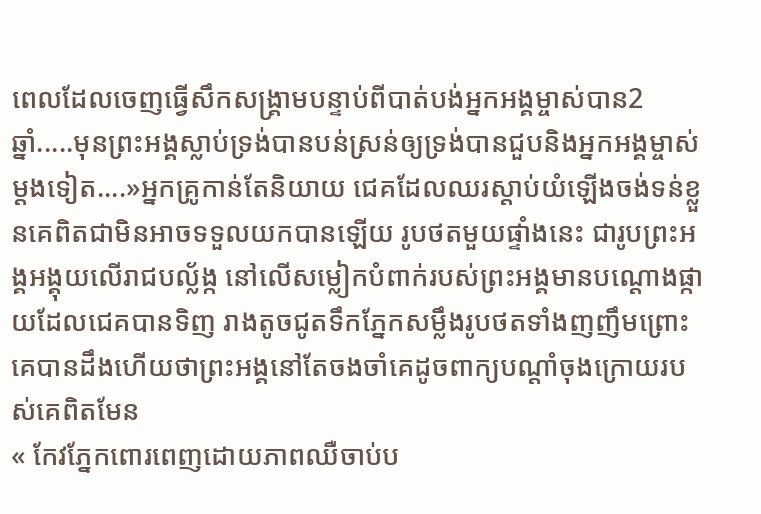ពេលដែលចេញធ្វើសឹកសង្រ្គាមបន្ទាប់ពីបាត់បង់អ្នកអង្គម្ចាស់បាន2ឆ្នាំ.....មុនព្រះអង្គស្លាប់ទ្រង់បានបន់ស្រន់ឲ្យទ្រង់បានជួបនិងអ្នកអង្គម្ចាស់ម្ដងទៀត....»អ្នកគ្រូកាន់តែនិយាយ ជេគដែលឈរស្ដាប់យំឡើងចង់ទន់ខ្លួនគេពិតជាមិនអាចទទួលយកបានឡើយ រូបថតមួយផ្ទាំងនេះ ជារូបព្រះអង្គអង្គុយលើរាជបល្ល័ង្ក នៅលើសម្លៀកបំពាក់របស់ព្រះអង្គមានបណ្ដោងផ្កាយដែលជេគបានទិញ រាងតូចជូតទឹកភ្នែកសម្លឹងរូបថតទាំងញញឹមព្រោះគេបានដឹងហើយថាព្រះអង្គនៅតែចងចាំគេដូចពាក្យបណ្ដាំចុងក្រោយរបស់គេពិតមែន
« កែវភ្នែកពោរពេញដោយភាពឈឺចាប់ប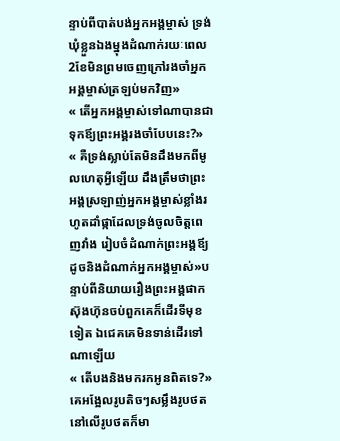ន្ទាប់ពីបាត់បង់អ្នកអង្គម្ចាស់ ទ្រង់ឃុំខ្លួនឯងម្នុងដំណាក់រយៈពេល2ខែមិនព្រមចេញក្រៅរងចាំអ្នកអង្គម្ចាស់ត្រឡប់មកវិញ»
« តើអ្នកអង្គម្ចាស់ទៅណាបានជាទុកឪ្យព្រះអង្គរងចាំបែបនេះ?»
« គឺទ្រង់ស្លាប់តែមិនដឹងមកពីមូលហេតុអ្វីឡើយ ដឹងត្រឹមថាព្រះអង្គស្រឡាញ់អ្នកអង្គម្ចាស់ខ្លាំងរហូតដាំផ្កាដែលទ្រង់ចូលចិត្តពេញវាំង រៀបចំដំណាក់ព្រះអង្គឪ្យដូចនិងដំណាក់អ្នកអង្គម្ចាស់»បន្ទាប់ពីនិយាយរឿងព្រះអង្គផាកស៊ុងហ៊ុនចប់ពួកគេក៏ដើរទីមុខទៀត ឯជេគគេមិនទាន់ដើរទៅណាឡើយ
« តើបងនិងមករកអូនពិតទេ?»គេអង្អែលរូបតិចៗសម្លឹងរូបថត នៅលើរូបថតក៏មា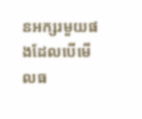នអក្សរមួយផងដែលបើមើលធ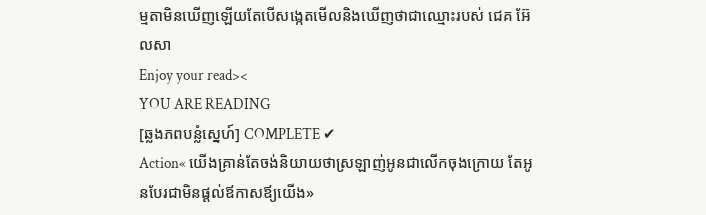ម្មតាមិនឃើញឡើយតែបើសង្កេតមើលនិងឃើញថាជាឈ្មោះរបស់ ជេគ អ៊ែលសា
Enjoy your read><
YOU ARE READING
[ឆ្លងភពបន្លំស្នេហ៍] COMPLETE ✔
Action« យើងគ្រាន់តែចង់និយាយថាស្រឡាញ់អូនជាលើកចុងក្រោយ តែអូនបែរជាមិនផ្ដល់ឪកាសឪ្យយើង»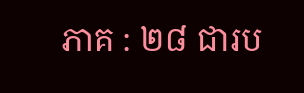ភាគ : ២៨ ជារប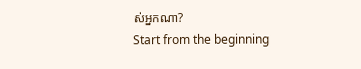ស់អ្នកណា?
Start from the beginning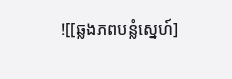![[ឆ្លងភពបន្លំស្នេហ៍]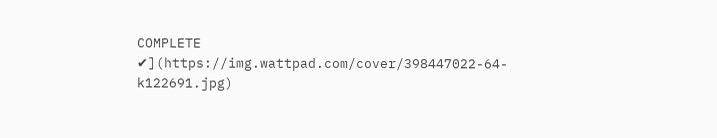COMPLETE ✔](https://img.wattpad.com/cover/398447022-64-k122691.jpg)